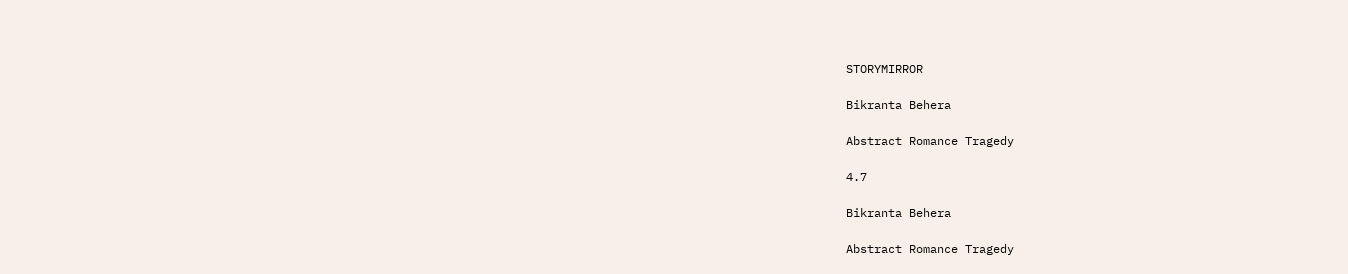STORYMIRROR

Bikranta Behera

Abstract Romance Tragedy

4.7

Bikranta Behera

Abstract Romance Tragedy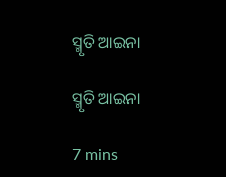ସ୍ମୃତି ଆଇନା

ସ୍ମୃତି ଆଇନା

7 mins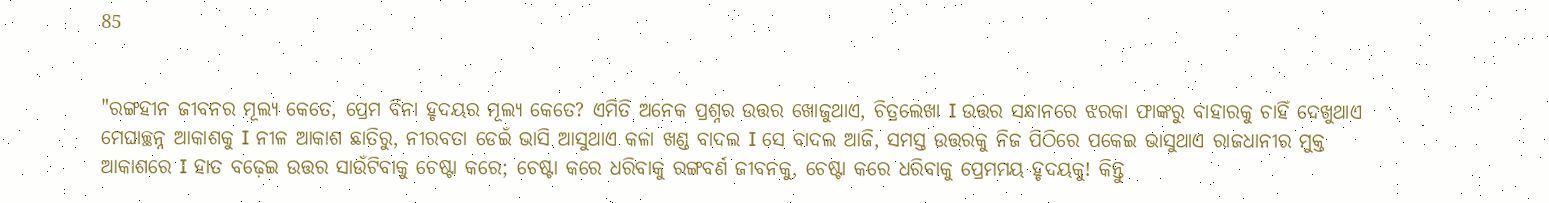85


"ରଙ୍ଗହୀନ ଜୀବନର ମୂଲ୍ୟ କେତେ, ପ୍ରେମ ବିନା ହୃଦୟର ମୂଲ୍ୟ କେତେ? ଏମିତି ଅନେକ ପ୍ରଶ୍ନର ଉତ୍ତର ଖୋଜୁଥାଏ, ଚିତ୍ରଲେଖା I ଉତ୍ତର ସନ୍ଧାନରେ ଝରକା ଫାଙ୍କରୁ ବାହାରକୁ ଚାହିଁ ଦେଖୁଥାଏ ମେଘାଚ୍ଛନ୍ନ ଆକାଶକୁ I ନୀଳ ଆକାଶ ଛାତିରୁ, ନୀରବତା ଡେଇଁ ଭାସି ଆସୁଥାଏ କଳା ଖଣ୍ଡ ବାଦଲ I ସେ ବାଦଲ ଆଜି, ସମସ୍ତ ଉତ୍ତରକୁ ନିଜ ପିଠିରେ ପକେଇ ଭାସୁଥାଏ ରାଜଧାନୀର ମୁକ୍ତ ଆକାଶରେ I ହାତ ବଢ଼େଇ ଉତ୍ତର ସାଉଁଟିବାକୁ ଚେଷ୍ଟା କରେ; ଚେଷ୍ଟା କରେ ଧରିବାକୁ ରଙ୍ଗବର୍ଣ ଜୀବନକୁ, ଚେଷ୍ଟା କରେ ଧରିବାକୁ ପ୍ରେମମୟ ହୃଦୟକୁ! କିନ୍ତୁ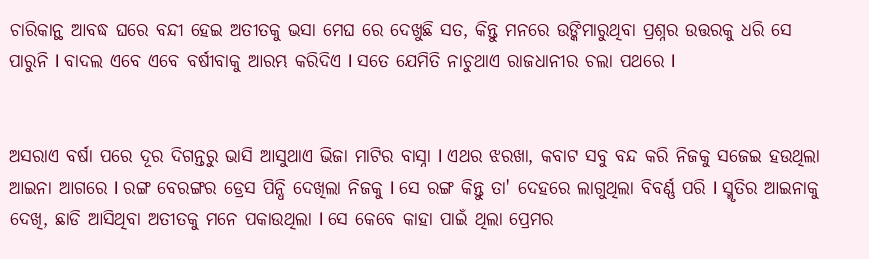ଚାରିକାନ୍ଥ ଆବଦ୍ଧ ଘରେ ବନ୍ଦୀ ହେଇ ଅତୀତକୁ ଭସା ମେଘ ରେ ଦେଖୁଛି ସତ, କିନ୍ତୁ ମନରେ ଉଙ୍କିମାରୁଥିବା ପ୍ରଶ୍ନର ଉତ୍ତରକୁ ଧରି ସେ ପାରୁନି I ବାଦଲ ଏବେ ଏବେ ବର୍ଷୀବାକୁ ଆରମ୍ଭ କରିଦିଏ I ସତେ ଯେମିତି ନାଚୁଥାଏ ରାଜଧାନୀର ଚଲା ପଥରେ I


ଅସରାଏ ବର୍ଷା ପରେ ଦୂର ଦିଗନ୍ତରୁ ଭାସି ଆସୁଥାଏ ଭିଜା ମାଟିର ବାସ୍ନା I ଏଥର ଝରଖା, କବାଟ ସବୁ ବନ୍ଦ କରି ନିଜକୁ ସଜେଇ ହଉଥିଲା ଆଇନା ଆଗରେ I ରଙ୍ଗ ବେରଙ୍ଗର ଡ୍ରେସ ପିନ୍ଧି ଦେଖିଲା ନିଜକୁ I ସେ ରଙ୍ଗ କିନ୍ତୁ ତା' ଦେହରେ ଲାଗୁଥିଲା ବିବର୍ଣ୍ଣ ପରି I ସ୍ମୃତିର ଆଇନାକୁ ଦେଖି, ଛାଡି ଆସିଥିବା ଅତୀତକୁ ମନେ ପକାଉଥିଲା I ସେ କେବେ କାହା ପାଇଁ ଥିଲା ପ୍ରେମର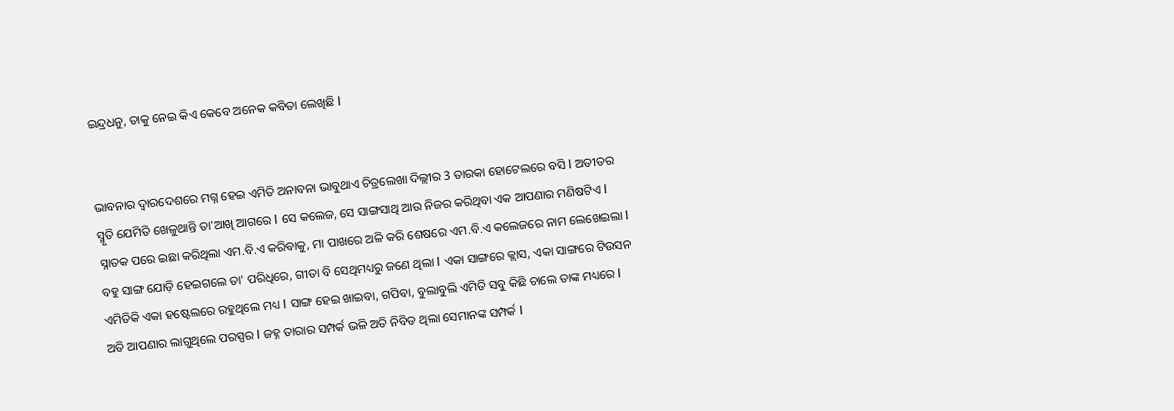ଇନ୍ଦ୍ରଧନୁ, ତାକୁ ନେଇ କିଏ କେବେ ଅନେକ କବିତା ଲେଖିଛି I


ଭାବନାର ଦ୍ୱାରଦେଶରେ ମଗ୍ନ ହେଇ ଏମିତି ଅନାବନା ଭାବୁଥାଏ ଚିତ୍ରଲେଖା ଦିଲ୍ଲୀର 3 ତାରକା ହୋଟେଲରେ ବସି I ଅତୀତର ସ୍ମୃତି ଯେମିତି ଖେଳୁଥାନ୍ତି ତା'ଆଖି ଆଗରେ I ସେ କଲେଜ, ସେ ସାଙ୍ଗସାଥି ଆଉ ନିଜର କରିଥିବା ଏକ ଆପଣାର ମଣିଷଟିଏ I ସ୍ନାତକ ପରେ ଇଛା କରିଥିଲା ଏମ.ବି.ଏ କରିବାକୁ, ମା ପାଖରେ ଅଳି କରି ଶେଷରେ ଏମ.ବି.ଏ କଲେଜରେ ନାମ ଲେଖେଇଲା I ବହୁ ସାଙ୍ଗ ଯୋଡ଼ି ହେଇଗଲେ ତା' ପରିଧିରେ, ଗୀତା ବି ସେଥିମଧ୍ୟରୁ ଜଣେ ଥିଲା I ଏକା ସାଙ୍ଗରେ କ୍ଲାସ, ଏକା ସାଙ୍ଗରେ ଟିଉସନ ଏମିତିକି ଏକା ହଷ୍ଟେଲରେ ରହୁଥିଲେ ମଧ୍ୟ I ସାଙ୍ଗ ହେଇ ଖାଇବା, ଗପିବା, ବୁଲାବୁଲି ଏମିତି ସବୁ କିଛି ଚାଲେ ତାଙ୍କ ମଧ୍ୟରେ I ଅତି ଆପଣାର ଲାଗୁଥିଲେ ପରସ୍ପର I ଜହ୍ନ ତାରାର ସମ୍ପର୍କ ଭଳି ଅତି ନିବିଡ ଥିଲା ସେମାନଙ୍କ ସମ୍ପର୍କ I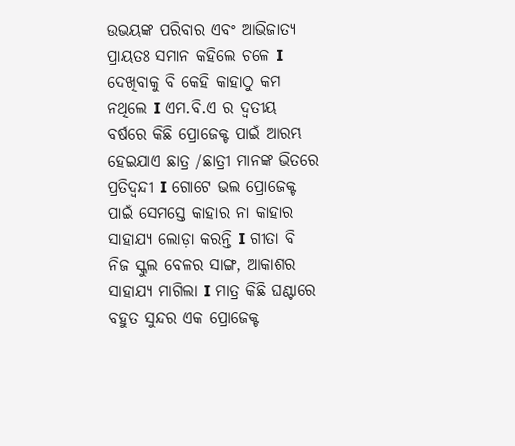ଉଭୟଙ୍କ ପରିବାର ଏବଂ ଆଭିଜାତ୍ୟ ପ୍ରାୟତଃ ସମାନ କହିଲେ ଚଳେ I ଦେଖିବାକୁ ବି କେହି କାହାଠୁ କମ ନଥିଲେ I ଏମ.ବି.ଏ ର ଦ୍ୱତୀୟ ବର୍ଷରେ କିଛି ପ୍ରୋଜେକ୍ଟ ପାଇଁ ଆରମ୍ଭ ହେଇଯାଏ ଛାତ୍ର /ଛାତ୍ରୀ ମାନଙ୍କ ଭିତରେ ପ୍ରତିଦ୍ବନ୍ଦୀ I ଗୋଟେ ଭଲ ପ୍ରୋଜେକ୍ଟ ପାଇଁ ସେମସ୍ତେ କାହାର ନା କାହାର ସାହାଯ୍ୟ ଲୋଡ଼ା କରନ୍ତି I ଗୀତା ବି ନିଜ ସ୍କୁଲ ବେଳର ସାଙ୍ଗ, ଆକାଶର ସାହାଯ୍ୟ ମାଗିଲା I ମାତ୍ର କିଛି ଘଣ୍ଟାରେ ବହୁତ ସୁନ୍ଦର ଏକ ପ୍ରୋଜେକ୍ଟ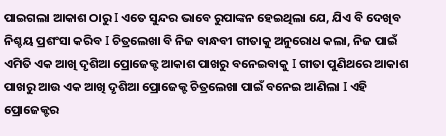ପାଇଗଲା ଆକାଶ ଠାରୁ I ଏତେ ସୁନ୍ଦର ଭାବେ ରୁପାଙ୍କନ ହେଇଥିଲା ଯେ, ଯିଏ ବି ଦେଖିବ ନିଶ୍ଚୟ ପ୍ରଶଂସା କରିବ I ଚିତ୍ରଲେଖା ବି ନିଜ ବାନ୍ଧବୀ ଗୀତାକୁ ଅନୁରୋଧ କଲା, ନିଜ ପାଇଁ ଏମିତି ଏକ ଆଖି ଦୃଶିଆ ପ୍ରୋଜେକ୍ଟ ଆକାଶ ପାଖରୁ ବନେଇବାକୁ I ଗୀତା ପୁଣିଥରେ ଆକାଶ ପାଖରୁ ଆଉ ଏକ ଆଖି ଦୃଶିଆ ପ୍ରୋଜେକ୍ଟ ଚିତ୍ରଲେଖା ପାଇଁ ବନେଇ ଆଣିଲା I ଏହି ପ୍ରୋଜେକ୍ଟର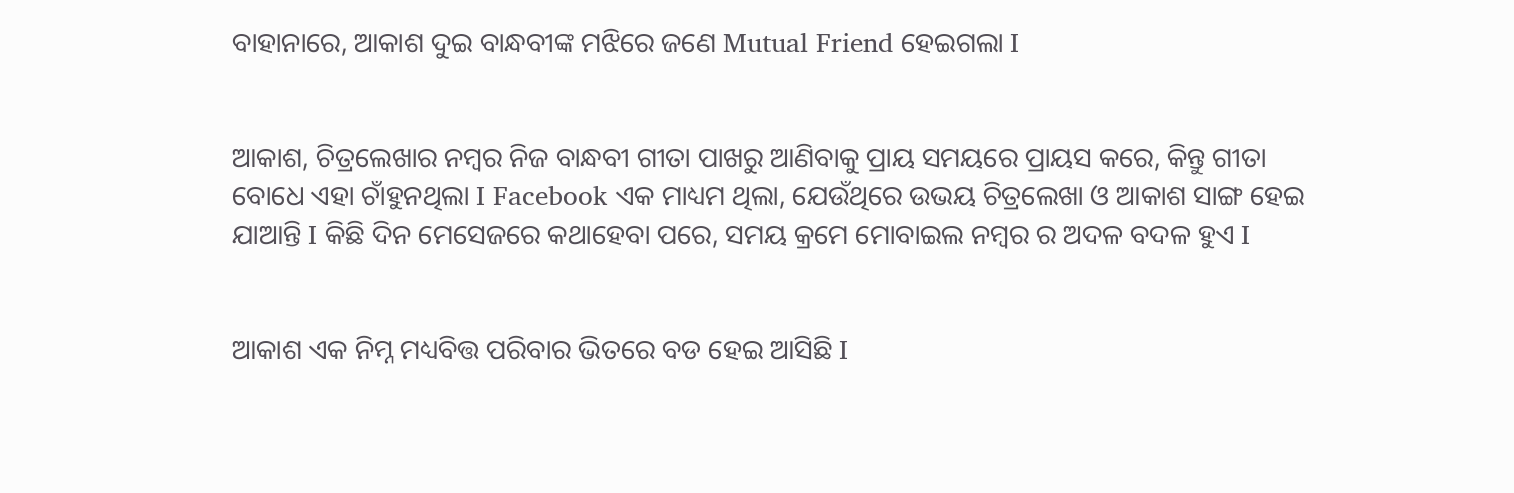ବାହାନାରେ, ଆକାଶ ଦୁଇ ବାନ୍ଧବୀଙ୍କ ମଝିରେ ଜଣେ Mutual Friend ହେଇଗଲା I


ଆକାଶ, ଚିତ୍ରଲେଖାର ନମ୍ବର ନିଜ ବାନ୍ଧବୀ ଗୀତା ପାଖରୁ ଆଣିବାକୁ ପ୍ରାୟ ସମୟରେ ପ୍ରାୟସ କରେ, କିନ୍ତୁ ଗୀତା ବୋଧେ ଏହା ଚାଁହୁନଥିଲା I Facebook ଏକ ମାଧ୍ୟମ ଥିଲା, ଯେଉଁଥିରେ ଉଭୟ ଚିତ୍ରଲେଖା ଓ ଆକାଶ ସାଙ୍ଗ ହେଇ ଯାଆନ୍ତି I କିଛି ଦିନ ମେସେଜରେ କଥାହେବା ପରେ, ସମୟ କ୍ରମେ ମୋବାଇଲ ନମ୍ବର ର ଅଦଳ ବଦଳ ହୁଏ I


ଆକାଶ ଏକ ନିମ୍ନ ମଧ୍ୟବିତ୍ତ ପରିବାର ଭିତରେ ବଡ ହେଇ ଆସିଛି I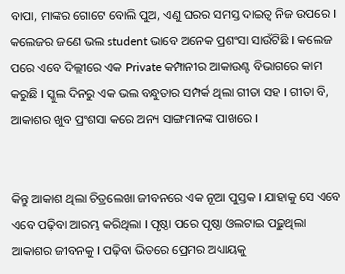ବାପା, ମାଙ୍କର ଗୋଟେ ବୋଲି ପୁଅ, ଏଣୁ ଘରର ସମସ୍ତ ଦାଇତ୍ୱ ନିଜ ଉପରେ I କଲେଜର ଜଣେ ଭଲ student ଭାବେ ଅନେକ ପ୍ରଶଂସା ସାଉଁଟିଛି I କଲେଜ ପରେ ଏବେ ଦିଲ୍ଲୀରେ ଏକ Private କମ୍ପାନୀର ଆକାଉଣ୍ଟ ବିଭାଗରେ କାମ କରୁଛି I ସ୍କୁଲ ଦିନରୁ ଏକ ଭଲ ବନ୍ଧୁତାର ସମ୍ପର୍କ ଥିଲା ଗୀତା ସହ I ଗୀତା ବି, ଆକାଶର ଖୁବ ପ୍ରଂଶସା କରେ ଅନ୍ୟ ସାଙ୍ଗମାନଙ୍କ ପାଖରେ I


କିନ୍ତୁ ଆକାଶ ଥିଲା ଚିତ୍ରଲେଖା ଜୀବନରେ ଏକ ନୂଆ ପୁସ୍ତକ I ଯାହାକୁ ସେ ଏବେ ଏବେ ପଢ଼ିବା ଆରମ୍ଭ କରିଥିଲା I ପୃଷ୍ଠା ପରେ ପୃଷ୍ଠା ଓଲଟାଇ ପଢ଼ୁଥିଲା ଆକାଶର ଜୀବନକୁ I ପଢ଼ିବା ଭିତରେ ପ୍ରେମର ଅଧ୍ୟାୟକୁ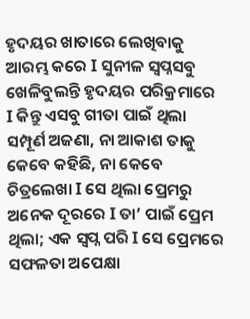ହୃଦୟର ଖାତାରେ ଲେଖିବାକୁ ଆରମ୍ଭ କରେ I ସୁନୀଳ ସ୍ବପ୍ନସବୁ ଖେଳିବୁଲନ୍ତି ହୃଦୟର ପରିକ୍ରମାରେ I କିନ୍ତୁ ଏସବୁ ଗୀତା ପାଇଁ ଥିଲା ସମ୍ପୂର୍ଣ ଅଜଣା, ନା ଆକାଶ ତାକୁ କେବେ କହିଛି, ନା କେବେ ଚିତ୍ରଲେଖା I ସେ ଥିଲା ପ୍ରେମରୁ ଅନେକ ଦୂରରେ I ତା’ ପାଇଁ ପ୍ରେମ ଥିଲା; ଏକ ସ୍ବପ୍ନ ପରି I ସେ ପ୍ରେମରେ ସଫଳତା ଅପେକ୍ଷା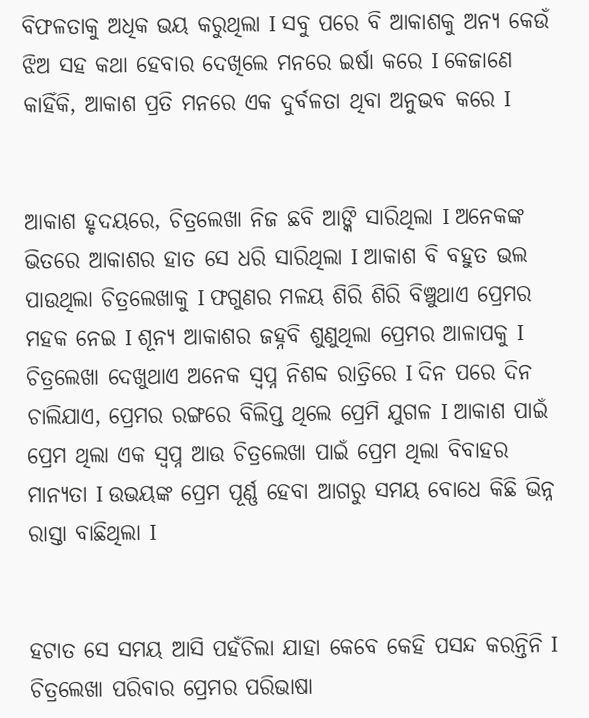ବିଫଳତାକୁ ଅଧିକ ଭୟ କରୁଥିଲା I ସବୁ ପରେ ବି ଆକାଶକୁ ଅନ୍ୟ କେଉଁ ଝିଅ ସହ କଥା ହେବାର ଦେଖିଲେ ମନରେ ଇର୍ଷା କରେ I କେଜାଣେ କାହିଁକି, ଆକାଶ ପ୍ରତି ମନରେ ଏକ ଦୁର୍ବଳତା ଥିବା ଅନୁଭବ କରେ I


ଆକାଶ ହୃଦୟରେ, ଚିତ୍ରଲେଖା ନିଜ ଛବି ଆଙ୍କି ସାରିଥିଲା I ଅନେକଙ୍କ ଭିତରେ ଆକାଶର ହାତ ସେ ଧରି ସାରିଥିଲା I ଆକାଶ ବି ବହୁତ ଭଲ ପାଉଥିଲା ଚିତ୍ରଲେଖାକୁ I ଫଗୁଣର ମଳୟ ଶିରି ଶିରି ବିଞ୍ଚୁଥାଏ ପ୍ରେମର ମହକ ନେଇ I ଶୂନ୍ୟ ଆକାଶର ଜହ୍ନବି ଶୁଣୁଥିଲା ପ୍ରେମର ଆଳାପକୁ I ଚିତ୍ରଲେଖା ଦେଖୁଥାଏ ଅନେକ ସ୍ବପ୍ନ ନିଶବ୍ଦ ରାତ୍ରିରେ I ଦିନ ପରେ ଦିନ ଚାଲିଯାଏ, ପ୍ରେମର ରଙ୍ଗରେ ବିଲିପ୍ତ ଥିଲେ ପ୍ରେମି ଯୁଗଳ I ଆକାଶ ପାଇଁ ପ୍ରେମ ଥିଲା ଏକ ସ୍ବପ୍ନ ଆଉ ଚିତ୍ରଲେଖା ପାଇଁ ପ୍ରେମ ଥିଲା ବିବାହର ମାନ୍ୟତା I ଉଭୟଙ୍କ ପ୍ରେମ ପୂର୍ଣ୍ଣ ହେବା ଆଗରୁ ସମୟ ବୋଧେ କିଛି ଭିନ୍ନ ରାସ୍ତା ବାଛିଥିଲା I


ହଟାତ ସେ ସମୟ ଆସି ପହଁଚିଲା ଯାହା କେବେ କେହି ପସନ୍ଦ କରନ୍ତିନି I ଚିତ୍ରଲେଖା ପରିବାର ପ୍ରେମର ପରିଭାଷା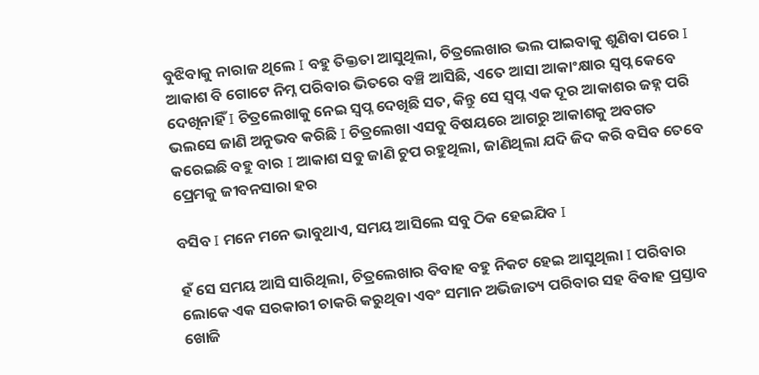ବୁଝିବାକୁ ନାରାଜ ଥିଲେ I ବହୁ ତିକ୍ତତା ଆସୁଥିଲା, ଚିତ୍ରଲେଖାର ଭଲ ପାଇବାକୁ ଶୁଣିବା ପରେ I ଆକାଶ ବି ଗୋଟେ ନିମ୍ନ ପରିବାର ଭିତରେ ବଞ୍ଚି ଆସିଛି, ଏତେ ଆସା ଆକାଂକ୍ଷାର ସ୍ବପ୍ନ କେବେ ଦେଖିନାହିଁ I ଚିତ୍ରଲେଖାକୁ ନେଇ ସ୍ବପ୍ନ ଦେଖିଛି ସତ, କିନ୍ତୁ ସେ ସ୍ବପ୍ନ ଏକ ଦୂର ଆକାଶର ଜହ୍ନ ପରି ଭଲସେ ଜାଣି ଅନୁଭବ କରିଛି I ଚିତ୍ରଲେଖା ଏସବୁ ବିଷୟରେ ଆଗରୁ ଆକାଶକୁ ଅବଗତ କରେଇଛି ବହୁ ବାର I ଆକାଶ ସବୁ ଜାଣି ଚୁପ ରହୁଥିଲା, ଜାଣିଥିଲା ଯଦି ଜିଦ କରି ବସିବ ତେବେ ପ୍ରେମକୁ ଜୀବନସାରା ହର

ବସିବ I ମନେ ମନେ ଭାବୁଥାଏ, ସମୟ ଆସିଲେ ସବୁ ଠିକ ହେଇଯିବ I

ହଁ ସେ ସମୟ ଆସି ସାରିଥିଲା, ଚିତ୍ରଲେଖାର ବିବାହ ବହୁ ନିକଟ ହେଇ ଆସୁଥିଲା I ପରିବାର ଲୋକେ ଏକ ସରକାରୀ ଚାକରି କରୁଥିବା ଏବଂ ସମାନ ଅଭିଜାତ୍ୟ ପରିବାର ସହ ବିବାହ ପ୍ରସ୍ତାବ ଖୋଜି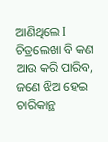ଆଣିଥିଲେ I ଚିତ୍ରଲେଖା ବି କଣ ଆଉ କରି ପାରିବ, ଜଣେ ଝିଅ ହେଇ ଚାରିକାନ୍ଥ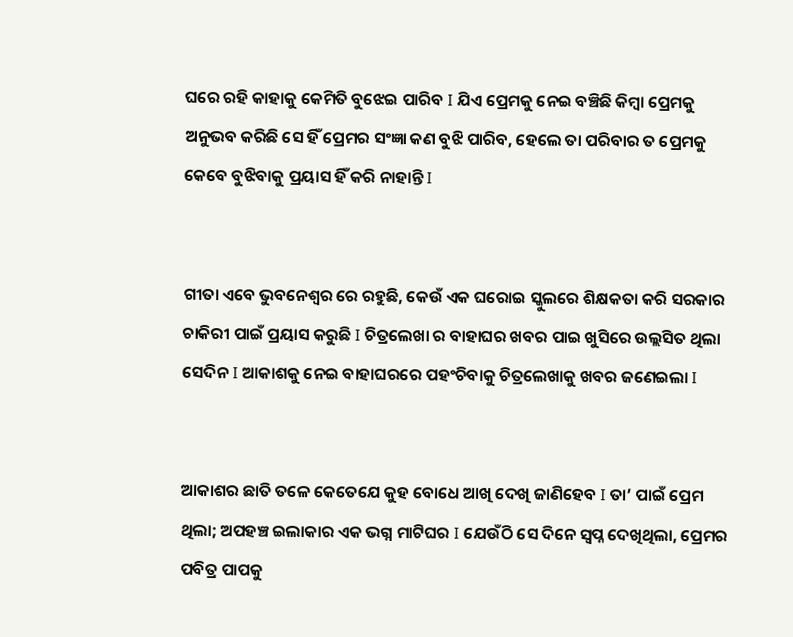ଘରେ ରହି କାହାକୁ କେମିତି ବୁଝେଇ ପାରିବ I ଯିଏ ପ୍ରେମକୁ ନେଇ ବଞ୍ଚିଛି କିମ୍ବା ପ୍ରେମକୁ ଅନୁଭବ କରିଛି ସେ ହିଁ ପ୍ରେମର ସଂଜ୍ଞା କଣ ବୁଝି ପାରିବ, ହେଲେ ତା ପରିବାର ତ ପ୍ରେମକୁ କେବେ ବୁଝିବାକୁ ପ୍ରୟାସ ହିଁ କରି ନାହାନ୍ତି I


ଗୀତା ଏବେ ଭୁବନେଶ୍ୱର ରେ ରହୁଛି, କେଉଁ ଏକ ଘରୋଇ ସ୍କୁଲରେ ଶିକ୍ଷକତା କରି ସରକାର ଚାକିରୀ ପାଇଁ ପ୍ରୟାସ କରୁଛି I ଚିତ୍ରଲେଖା ର ବାହାଘର ଖବର ପାଇ ଖୁସିରେ ଉଲ୍ଲସିତ ଥିଲା ସେଦିନ I ଆକାଶକୁ ନେଇ ବାହାଘରରେ ପହଂଚିବାକୁ ଚିତ୍ରଲେଖାକୁ ଖବର ଜଣେଇଲା I


ଆକାଶର ଛାତି ତଳେ କେତେଯେ କୁହ ବୋଧେ ଆଖି ଦେଖି ଜାଣିହେବ I ତା’ ପାଇଁ ପ୍ରେମ ଥିଲା; ଅପହଞ୍ଚ ଇଲାକାର ଏକ ଭଗ୍ନ ମାଟିଘର I ଯେଉଁଠି ସେ ଦିନେ ସ୍ବପ୍ନ ଦେଖିଥିଲା, ପ୍ରେମର ପବିତ୍ର ପାପକୁ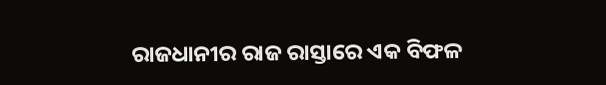ରାଜଧାନୀର ରାଜ ରାସ୍ତାରେ ଏକ ବିଫଳ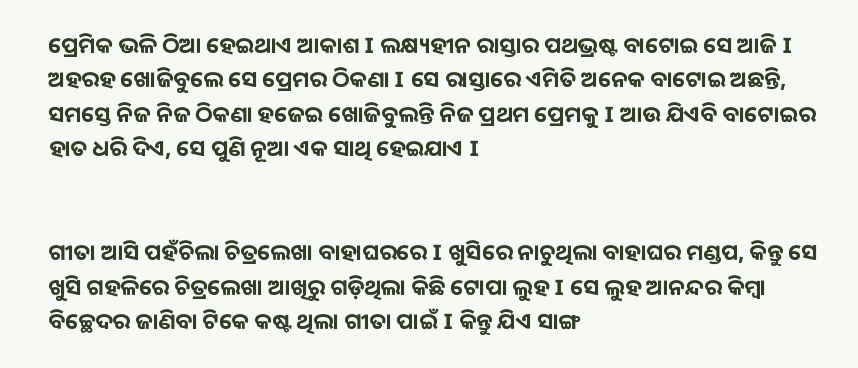ପ୍ରେମିକ ଭଳି ଠିଆ ହେଇଥାଏ ଆକାଶ I ଲକ୍ଷ୍ୟହୀନ ରାସ୍ତାର ପଥଭ୍ରଷ୍ଟ ବାଟୋଇ ସେ ଆଜି I ଅହରହ ଖୋଜିବୁଲେ ସେ ପ୍ରେମର ଠିକଣା I ସେ ରାସ୍ତାରେ ଏମିତି ଅନେକ ବାଟୋଇ ଅଛନ୍ତି, ସମସ୍ତେ ନିଜ ନିଜ ଠିକଣା ହଜେଇ ଖୋଜିବୁଲନ୍ତି ନିଜ ପ୍ରଥମ ପ୍ରେମକୁ I ଆଉ ଯିଏବି ବାଟୋଇର ହାତ ଧରି ଦିଏ, ସେ ପୁଣି ନୂଆ ଏକ ସାଥି ହେଇଯାଏ I


ଗୀତା ଆସି ପହଁଚିଲା ଚିତ୍ରଲେଖା ବାହାଘରରେ I ଖୁସିରେ ନାଚୁଥିଲା ବାହାଘର ମଣ୍ଡପ, କିନ୍ତୁ ସେ ଖୁସି ଗହଳିରେ ଚିତ୍ରଲେଖା ଆଖିରୁ ଗଡ଼ିଥିଲା କିଛି ଟୋପା ଲୁହ I ସେ ଲୁହ ଆନନ୍ଦର କିମ୍ବା ବିଚ୍ଛେଦର ଜାଣିବା ଟିକେ କଷ୍ଟ ଥିଲା ଗୀତା ପାଇଁ I କିନ୍ତୁ ଯିଏ ସାଙ୍ଗ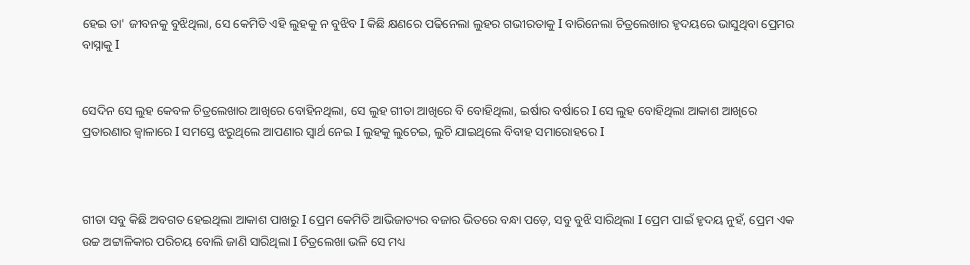ହେଇ ତା' ଜୀବନକୁ ବୁଝିଥିଲା, ସେ କେମିତି ଏହି ଲୁହକୁ ନ ବୁଝିବ I କିଛି କ୍ଷଣରେ ପଢିନେଲା ଲୁହର ଗଭୀରତାକୁ I ବାରିନେଲା ଚିତ୍ରଲେଖାର ହୃଦୟରେ ଭାସୁଥିବା ପ୍ରେମର ବାସ୍ନାକୁ I


ସେଦିନ ସେ ଲୁହ କେବଳ ଚିତ୍ରଲେଖାର ଆଖିରେ ବୋହିନଥିଲା, ସେ ଲୁହ ଗୀତା ଆଖିରେ ବି ବୋହିଥିଲା, ଇର୍ଷାର ବର୍ଷାରେ I ସେ ଲୁହ ବୋହିଥିଲା ଆକାଶ ଆଖିରେ ପ୍ରତାରଣାର ଜ୍ୱାଳାରେ I ସମସ୍ତେ ଝରୁଥିଲେ ଆପଣାର ସ୍ୱାର୍ଥ ନେଇ I ଲୁହକୁ ଲୁଚେଇ, ଲୁଚି ଯାଇଥିଲେ ବିବାହ ସମାରୋହରେ I



ଗୀତା ସବୁ କିଛି ଅବଗତ ହେଇଥିଲା ଆକାଶ ପାଖରୁ I ପ୍ରେମ କେମିତି ଆଭିଜାତ୍ୟର ବଜାର ଭିତରେ ବନ୍ଧା ପଡ଼େ, ସବୁ ବୁଝି ସାରିଥିଲା I ପ୍ରେମ ପାଇଁ ହୃଦୟ ନୁହଁ, ପ୍ରେମ ଏକ ଉଚ୍ଚ ଅଟ୍ଟାଳିକାର ପରିଚୟ ବୋଲି ଜାଣି ସାରିଥିଲା I ଚିତ୍ରଲେଖା ଭଳି ସେ ମଧ୍ୟ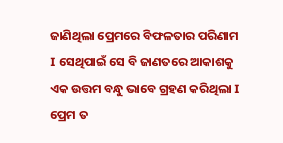ଜାଣିଥିଲା ପ୍ରେମରେ ବିଫଳତାର ପରିଣାମ I ସେଥିପାଇଁ ସେ ବି ଜାଣତରେ ଆକାଶକୁ ଏକ ଉତ୍ତମ ବନ୍ଧୁ ଭାବେ ଗ୍ରହଣ କରିଥିଲା I ପ୍ରେମ ତ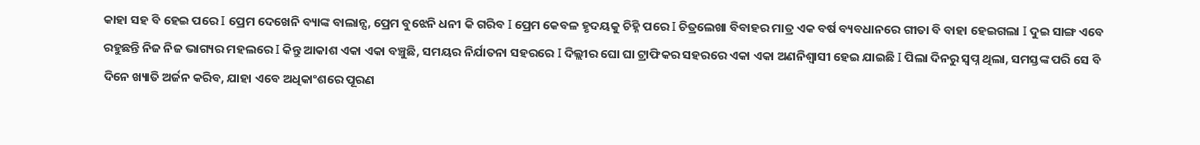କାହା ସହ ବି ହେଇ ପରେ I ପ୍ରେମ ଦେଖେନି ବ୍ୟାଙ୍କ ବାଲାନ୍ସ, ପ୍ରେମ ବୁଝେନି ଧନୀ କି ଗରିବ I ପ୍ରେମ କେବଳ ହୃଦୟକୁ ଚିହ୍ନି ପରେ I ଚିତ୍ରଲେଖା ବିବାହର ମାତ୍ର ଏକ ବର୍ଷ ବ୍ୟବଧାନରେ ଗୀତା ବି ବାହା ହେଇଗଲା I ଦୁଇ ସାଙ୍ଗ ଏବେ ରହୁଛନ୍ତି ନିଜ ନିଜ ଭାଗ୍ୟର ମହଲରେ I କିନ୍ତୁ ଆକାଶ ଏକା ଏକା ବଞ୍ଚୁଛି, ସମୟର ନିର୍ଯାତନା ସହରରେ I ଦିଲ୍ଲୀର ଘୋ ଘା ଟ୍ରାଫିକର ସହରରେ ଏକା ଏକା ଅଣନିଶ୍ୱାସୀ ହେଇ ଯାଇଛି I ପିଲା ଦିନରୁ ସ୍ବପ୍ନ ଥିଲା, ସମସ୍ତଙ୍କ ପରି ସେ ବି ଦିନେ ଖ୍ୟାତି ଅର୍ଜନ କରିବ, ଯାହା ଏବେ ଅଧିକାଂଶରେ ପୂରଣ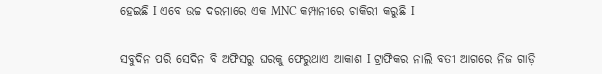ହେଇଛି I ଏବେ ଉଚ୍ଚ ଦରମାରେ ଏକ MNC କମ୍ପାନୀରେ ଚାକିରୀ କରୁଛି I


ସବୁଦିନ ପରି ସେଦିନ ବି ଅଫିସରୁ ଘରକୁ ଫେରୁଥାଏ ଆକାଶ I ଟ୍ରାଫିକର ନାଲି ବତୀ ଆଗରେ ନିଜ ଗାଡ଼ି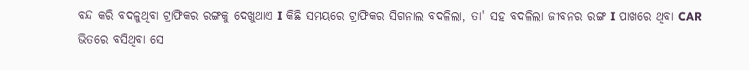ବନ୍ଦ କରି ବଦଳୁଥିବା ଟ୍ରାଫିକର ରଙ୍ଗକୁ ଦେଖୁଥାଏ I କିଛି ସମୟରେ ଟ୍ରାଫିକର ସିଗନାଲ ବଦଳିଲା, ତା' ସହ ବଦଳିଲା ଜୀବନର ରଙ୍ଗ I ପାଖରେ ଥିବା CAR ଭିତରେ ବସିଥିବା ସେ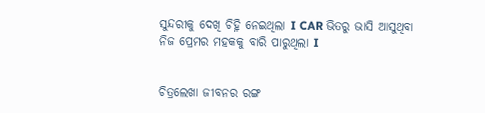ସୁନ୍ଦରୀକୁ ଦେଖି ଚିହ୍ନି ନେଇଥିଲା I CAR ଭିତରୁ ଭାସି ଆସୁଥିବା ନିଜ ପ୍ରେମର ମହକକୁ ବାରି ପାରୁଥିଲା I


ଚିତ୍ରଲେଖା ଜୀବନର ରଙ୍ଗ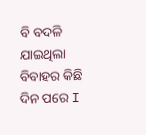ବି ବଦଳି ଯାଇଥିଲା ବିବାହର କିଛି ଦିନ ପରେ I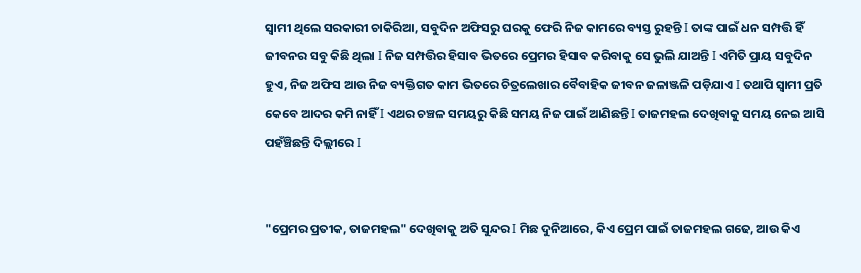ସ୍ୱାମୀ ଥିଲେ ସରକାରୀ ଚାକିରିଆ, ସବୁଦିନ ଅଫିସରୁ ଘରକୁ ଫେରି ନିଜ କାମରେ ବ୍ୟସ୍ତ ରୁହନ୍ତି I ତାଙ୍କ ପାଇଁ ଧନ ସମ୍ପତ୍ତି ହିଁ ଜୀବନର ସବୁ କିଛି ଥିଲା I ନିଜ ସମ୍ପତ୍ତିର ହିସାବ ଭିତରେ ପ୍ରେମର ହିସାବ କରିବାକୁ ସେ ଭୁଲି ଯାଅନ୍ତି I ଏମିତି ପ୍ରାୟ ସବୁଦିନ ହୁଏ, ନିଜ ଅଫିସ ଆଉ ନିଜ ବ୍ୟକ୍ତିଗତ କାମ ଭିତରେ ଚିତ୍ରଲେଖାର ବୈବାହିକ ଜୀବନ ଜଳାଞ୍ଜଳି ପଡ଼ିଯାଏ I ତଥାପି ସ୍ୱାମୀ ପ୍ରତି କେବେ ଆଦର କମି ନାହିଁ I ଏଥର ଚଞ୍ଚଳ ସମୟରୁ କିଛି ସମୟ ନିଜ ପାଇଁ ଆଣିଛନ୍ତି I ତାଜମହଲ ଦେଖିବାକୁ ସମୟ ନେଇ ଆସି ପହଁଞ୍ଚିଛନ୍ତି ଦିଲ୍ଲୀରେ I


"ପ୍ରେମର ପ୍ରତୀକ, ତାଜମହଲ" ଦେଖିବାକୁ ଅତି ସୁନ୍ଦର I ମିଛ ଦୁନିଆରେ, କିଏ ପ୍ରେମ ପାଇଁ ତାଜମହଲ ଗଢେ, ଆଉ କିଏ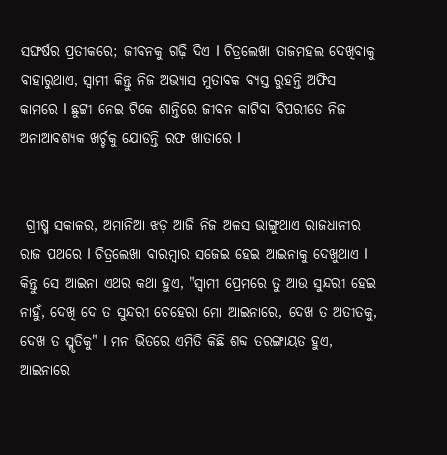ସଙ୍ଘର୍ଷର ପ୍ରତୀକରେ; ଜୀବନକୁ ଗଢ଼ି ଦିଏ I ଚିତ୍ରଲେଖା ତାଜମହଲ ଦେଖିବାକୁ ବାହାରୁଥାଏ, ସ୍ୱାମୀ କିନ୍ତୁ ନିଜ ଅଭ୍ୟାସ ମୁତାବକ ବ୍ୟସ୍ତ ରୁହନ୍ତି ଅଫିସ କାମରେ I ଛୁଟ୍ଟୀ ନେଇ ଟିକେ ଶାନ୍ତିରେ ଜୀବନ କାଟିବା ବିପରୀତେ ନିଜ ଅନାଆବଶ୍ୟକ ଖର୍ଚ୍ଚକୁ ଯୋଡନ୍ତି ରଫ ଖାତାରେ I


 ଗ୍ରୀଷ୍ମ ସକାଳର, ଅମାନିଆ ଝଡ଼ ଆଜି ନିଜ ଅଳସ ଭାଙ୍ଗୁଥାଏ ରାଜଧାନୀର ରାଜ ପଥରେ I ଚିତ୍ରଲେଖା ବାରମ୍ବାର ସଜେଇ ହେଇ ଆଇନାକୁ ଦେଖୁଥାଏ I କିନ୍ତୁ ସେ ଆଇନା ଏଥର କଥା ହୁଏ, "ସ୍ୱାମୀ ପ୍ରେମରେ ତୁ ଆଉ ସୁନ୍ଦରୀ ହେଇ ନାହୁଁ, ଦେଖି ଦେ ତ ସୁନ୍ଦରୀ ଚେହେରା ମୋ ଆଇନାରେ, ଦେଖ ତ ଅତୀତକୁ, ଦେଖ ତ ସ୍ମୃତିକୁ" I ମନ ଭିତରେ ଏମିତି କିଛି ଶବ୍ଦ ତରଙ୍ଗାୟତ ହୁଏ, ଆଇନାରେ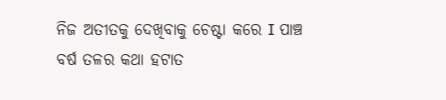ନିଜ ଅତୀତକୁ ଦେଖିବାକୁ ଚେଷ୍ଟା କରେ I ପାଞ୍ଚ ବର୍ଷ ତଳର କଥା ହଟାତ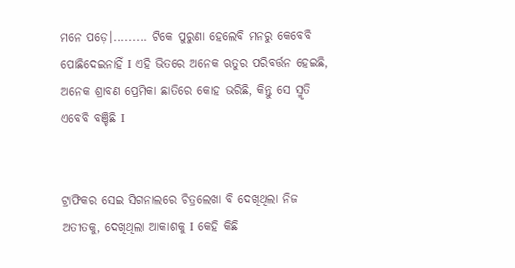ମନେ ପଡ଼େ।......... ଟିକେ ପୁରୁଣା ହେଲେବି ମନରୁ କେବେବି ପୋଛିଦେଇନାହିଁ I ଏହି ଭିତରେ ଅନେକ ଋତୁର ପରିବର୍ତ୍ତନ ହେଇଛି, ଅନେକ ଶ୍ରାବଣ ପ୍ରେମିକା ଛାତିରେ କୋହ ଭରିଛି, କିନ୍ତୁ ସେ ସ୍ମୃତି ଏବେବି ବଞ୍ଚିଛି I


ଟ୍ରାଫିକର ସେଇ ସିଗନାଲରେ ଚିତ୍ରଲେଖା ବି ଦେଖିଥିଲା ନିଜ ଅତୀତକୁ, ଦେଖିଥିଲା ଆକାଶକୁ I କେହି କିଛି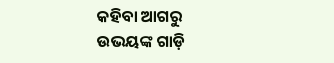କହିବା ଆଗରୁ ଉଭୟଙ୍କ ଗାଡ଼ି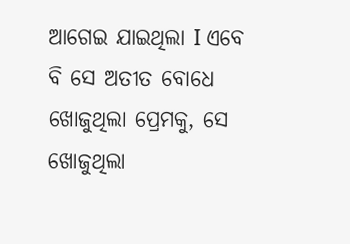ଆଗେଇ ଯାଇଥିଲା I ଏବେ ବି ସେ ଅତୀତ ବୋଧେ ଖୋଜୁଥିଲା ପ୍ରେମକୁ, ସେ ଖୋଜୁଥିଲା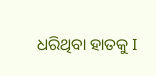ଧରିଥିବା ହାତକୁ I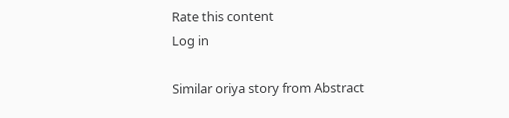Rate this content
Log in

Similar oriya story from Abstract